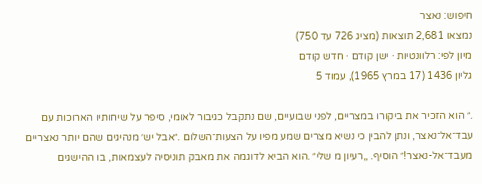חיפוש: נאצר
נמצאו 2,681 תוצאות (מציג 726 עד 750)
מיון לפי: רלוונטיות · ישן קודם · חדש קודם
גליון 1436 (17 במרץ 1965), עמוד 5

.״ הוא הזכיר את ביקורו במצריים, לפני שבועיים, שם נתקבל כגיבור לאומי, סיפר על שיחותיו הארוכות עם עבד־אל־נאצר, ונתן להבין כי נשיא מצרים שמע מפיו על הצעות־השלום .״אבל יש׳ מנהיגים שהם יותר נאצריים מעבד־אל-נאצר!״ הוסיף. ,,רעיון מ שלי״ .הוא הביא לדוגמה את מאבק תוניסיה לעצמאות, בו ההישגים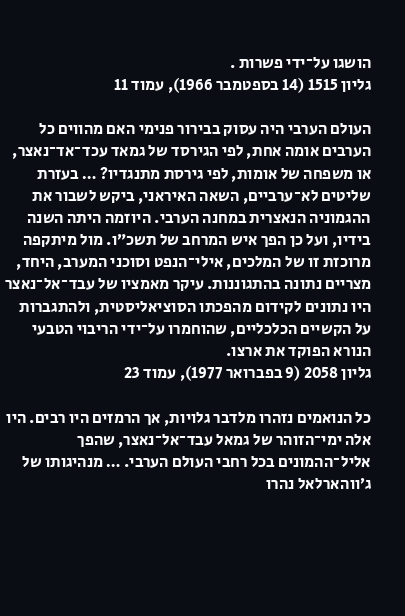הושגו על־ידי פשרות .
גליון 1515 (14 בספטמבר 1966), עמוד 11

העולם הערבי היה עסוק בבירור פנימי האם מהווים כל הערבים אומה אחת, לפי הגירסד של גמאד עכד־אד־נאצר, או משפחה של אומות, לפי גירסת מתנגדיו? … בעזרת שליטים לא־ערביים, השאה האיראני, ביקש לשבור את ההגמוניה הנאצרית במחנה הערבי. היוזמה היתה השנה בידיו, ועל כן הפך איש המרחב של תשכ״ו. מול מיתקפה מרוכזת זו של המלכים, אילי־הנפט וסוכני המערב, היחד, מצריים נתונה בהתגוננות. עיקר מאמציו של עבד־אל־נאצר היו נתונים לקידום מהפכתו הסוציאליסטית, ולהתגברות על הקשיים הכלכליים, שהוחמרו על־ידי הריבוי הטבעי הנורא הפוקד את ארצו.
גליון 2058 (9 בפברואר 1977), עמוד 23

כל הנואמים נזהרו מלדבר גלויות, אך הרמזים היו רבים. היו אלה ימי־הזוהר של גמאל עבד־אל־נאצר, שהפך אליל־ההמונים בכל רחבי העולם הערבי. … מנהיגותו של ג׳ווהארלאל נהרו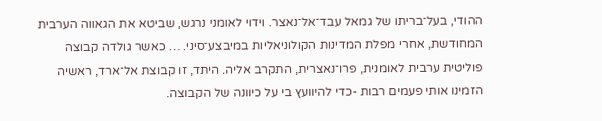ההודי, בעל־בריתו של גמאל עבד־אל־נאצר. וידוי לאומני נרגש, שביטא את הגאווה הערבית המחודשת, אחרי מפלת המדינות הקולוניאליות במיבצע־סיני. … כאשר גולדה קבוצה פוליטית ערבית לאומנית, פרו־נאצרית, התקרב אליה. היתד, זו קבוצת אל־ארד, ראשיה הזמינו אותי פעמים רבות -כדי להיוועץ בי על כיוונה של הקבוצה.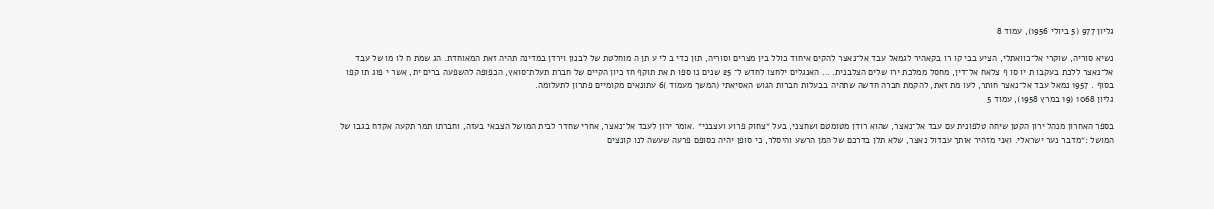גליון 977 (5 ביולי 1956), עמוד 8

נשיא סוריה, שוקרי אל־כוואתלי, הציע בבי קו רו בקאהיר לגמאל עבד אל־נאצר להקים איחוד כולל בין מצרים וסוריה, תון כדי ב לי ע תן ה מוחלטת של לבנון וירדן במדינה תהיה זאת המאוחדת. הג שמת ח לו מו של עבד אל־נאצר ללכת בעקבו ת יו סו ף צלאח אל־דין, מחסל ממלכת ירו שלים הצלבנית. … האנגלים ילחצו לחדש ל־ 25 שנים נו ספו ת את תוקף חז כיון הקיים של חברת תעלת־סואץ, הכפופה להשפעה ברים ית, אשר י פוג תו קפו בסוף . 1957 נמאל עבד אל־נאצר חותר, לעו מת זאת, להקמת חברה חדשה שתהיה בבעלות חברות הגוש האסיאתי (המשך מעמוד )6 עתונאים מקומיים פתרון לתעלומה.
גליון 1068 (19 במרץ 1958), עמוד 5

בספר האחרון מנהל ירון הקטן שיחה טלפונית עם עבד אל־נאצר, שהוא רודן מטומטם ושחצני, בעל ״צחוק פרוע ועצבני״ .אומר ירון לעבד אל־נאצר, אחרי שחדר לבית המושל הצבאי בעזה, וחברתו תמר תקעה אקדח בגבו של המושל :״מדבר נער ישראלי. ואני מזהיר אותך עבדול נאצר, שלא תלן בדרכם של המן הרשע והיסלר, כי סופן יהיה כסופם פרעה שעשה לנו קונצים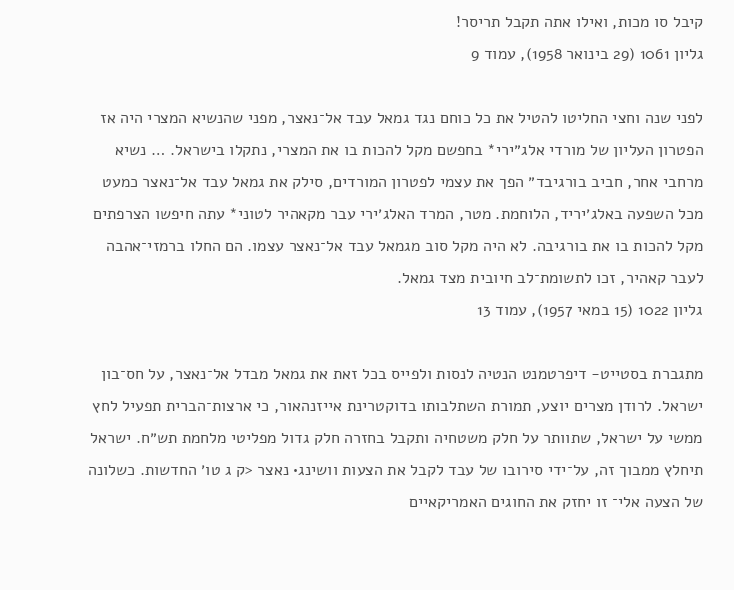קיבל סו מכות, ואילו אתה תקבל תריסר!
גליון 1061 (29 בינואר 1958), עמוד 9

לפני שנה וחצי החליטו להטיל את כל כוחם נגד גמאל עבד אל־נאצר, מפני שהנשיא המצרי היה אז הפטרון העליון של מורדי אלג״ירי* בחפשם מקל להכות בו את המצרי, נתקלו בישראל. … נשיא מרחבי אחר, חביב בורגיבד״ הפך את עצמי לפטרון המורדים, סילק את גמאל עבד אל־נאצר כמעט מכל השפעה באלג׳יריד, הלוחמת. מטר, המרד האלג׳ירי עבר מקאהיר לטוני* עתה חיפשו הצרפתים מקל להכות בו את בורגיבה. לא היה מקל סוב מגמאל עבד אל־נאצר עצמו. הם החלו ברמזי־אהבה לעבר קאהיר, זכו לתשומת־לב חיובית מצד גמאל.
גליון 1022 (15 במאי 1957), עמוד 13

מתגברת בסטייט- דיפרטמנט הנטיה לנסות ולפייס בכל זאת את גמאל מבדל אל־נאצר, על חס־בון ישראל. לרודן מצרים יוצע, תמורת השתלבותו בדוקטרינת אייזנהאור, כי ארצות־הברית תפעיל לחץ ממשי על ישראל, שתוותר על חלק משטחיה ותקבל בחזרה חלק גדול מפליטי מלחמת תש״ח. ישראל תיחלץ ממבוך זה, על־ידי סירובו של עבד לקבל את הצעות וושינג• נאצר <ק ג טו׳ החדשות. כשלונה של הצעה אלי־ זו יחזק את החוגים האמריקאיים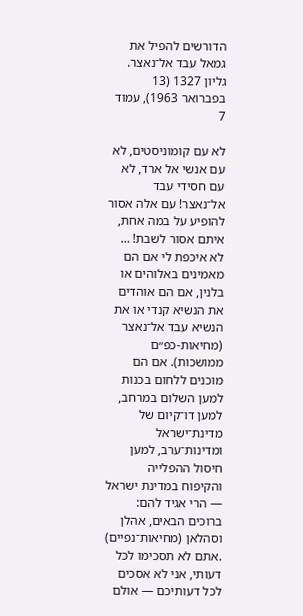הדורשים להפיל את גמאל עבד אל־נאצר.
גליון 1327 (13 בפברואר 1963), עמוד 7

לא עם קומוניסטים, לא עם אנשי אל ארד, לא עם חסידי עבד אל־נאצר! עם אלה אסור להופיע על במה אחת, איתם אסור לשבת! … לא איכפת לי אם הם מאמינים באלוהים או בלנין, אם הם אוהדים את הנשיא קנדי או את הנשיא עבד אל־נאצר (מחיאות-כפ״ם ממושכות). אם הם מוכנים ללחום בכנות למען השלום במרחב, למען דו־קיום של מדינת־ישראל ומדינות־ערב, למען חיסול ההפלייה והקיפוח במדינת ישראל — הרי אגיד להם: ברוכים הבאים, אהלן וסהלאן (מחיאות־נפיים) .אתם לא תסכימו לכל דעותי, אני לא אסכים לכל דעותיכם — אולם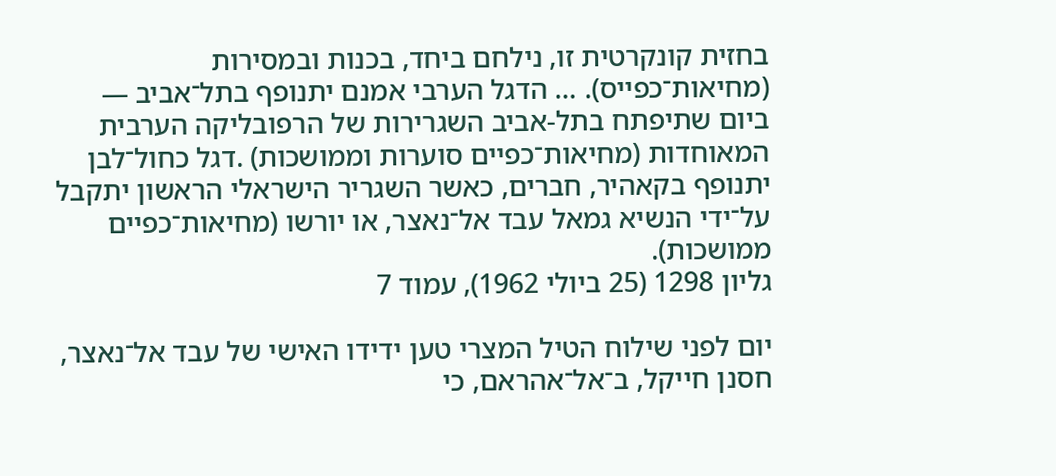בחזית קונקרטית זו, נילחם ביחד, בכנות ובמסירות (מחיאות־כפייס). … הדגל הערבי אמנם יתנופף בתל־אביב — ביום שתיפתח בתל-אביב השגרירות של הרפובליקה הערבית המאוחדות (מחיאות־כפיים סוערות וממושכות) .דגל כחול־לבן יתנופף בקאהיר, חברים, כאשר השגריר הישראלי הראשון יתקבל על־ידי הנשיא גמאל עבד אל־נאצר, או יורשו (מחיאות־כפיים ממושכות).
גליון 1298 (25 ביולי 1962), עמוד 7

יום לפני שילוח הטיל המצרי טען ידידו האישי של עבד אל־נאצר, חסנן חייקל, ב־אל־אהראם, כי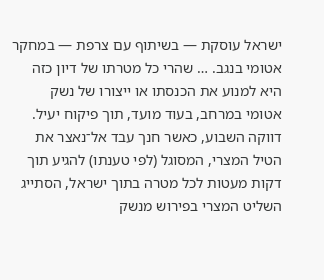ישראל עוסקת — בשיתוף עם צרפת — במחקר אטומי בנגב. … שהרי כל מטרתו של דיון כזה היא למנוע את הכנסתו או ייצורו של נשק אטומי במרחב, בעוד מועד, תוך פיקוח יעיל. דווקה השבוע, כאשר חנך עבד אל־נאצר את הטיל המצרי, המסוגל (לפי טענתו) להגיע תוך דקות מעטות לכל מטרה בתוך ישראל, הסתייג השליט המצרי בפירוש מנשק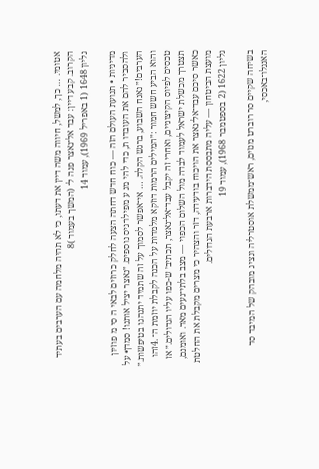אטומי. … כך, למשל, חיווה משה דיין את דעתו, כי לא תהיה מלחמה עם הערבים בעתיד הקרוב. קבע דיין: עבד אל־נאצר פנה ל־ (המשך בעמוד )8
גליון 1648 (1 באפריל 1969), עמוד 14

מדיניות • תנועת העולם הזה — כוח חדש דחתה הצעה לחלק כרוזים לבאי ה סי מ פוזיון ולהסביר להם את העובדו ת, כדי להי מנ ע מפילו־גיס נוספים. ״נאצר יציל אותנו! סמדן• על הערבים!״ נאנח השבוע, ברגש הקלה. … אי־אפשר לסמוך על זה שתמיד יתנהגו בטיפשות.״ והוא הביע חשש חמור :״המילים הרמות דוזקא מלמדות על הכנה לקבלת יוזמת ה־ .4זהו טכסים לפיוס הקיצוניים, ואחרי זה יקבל עבד־אל־נאצר, תכתיב׳ ש-כפו עליו הגדולים.״ אז תצטרך מכשלת ישראל לעמוד לבדה מול השלום הכפוי — מצב בלתי־נעים מאד. ואומנם, כאשר סיכם עבד־אל־נאצר את הויכוח בודעידה, דזר והצהיר כי מצרים מקבלת את החלטת מועצת הביטחון — עליה מתבססת הידברות ארבעת הגדולים.
גליון 1622 (2 בספטמבר 1968), עמוד 19

בשיחה שקיים סר רוברט מנזים, ראש־ממשלת אוסטרליה ונציג מובהק של המיבד סד האנגלו־באכסי,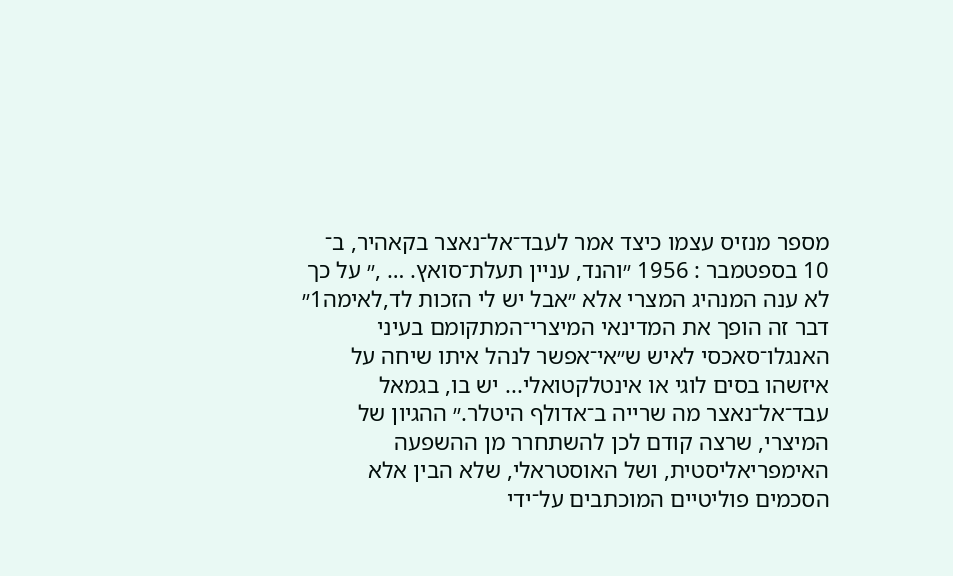מספר מנזיס עצמו כיצד אמר לעבד־אל־נאצר בקאהיר, ב־ 10 בספטמבר : 1956 ״והנד, עניין תעלת־סואץ. … ,״ על כך לא ענה המנהיג המצרי אלא ״אבל יש לי הזכות לד,לאימה1״ דבר זה הופך את המדינאי המיצרי־המתקומם בעיני האנגלו־סאכסי לאיש ש״אי־אפשר לנהל איתו שיחה על איזשהו בסים לוגי או אינטלקטואלי... יש בו, בגמאל עבד־אל־נאצר מה שרייה ב־אדולף היטלר.״ ההגיון של המיצרי, שרצה קודם לכן להשתחרר מן ההשפעה האימפריאליסטית, ושל האוסטראלי, שלא הבין אלא הסכמים פוליטיים המוכתבים על־ידי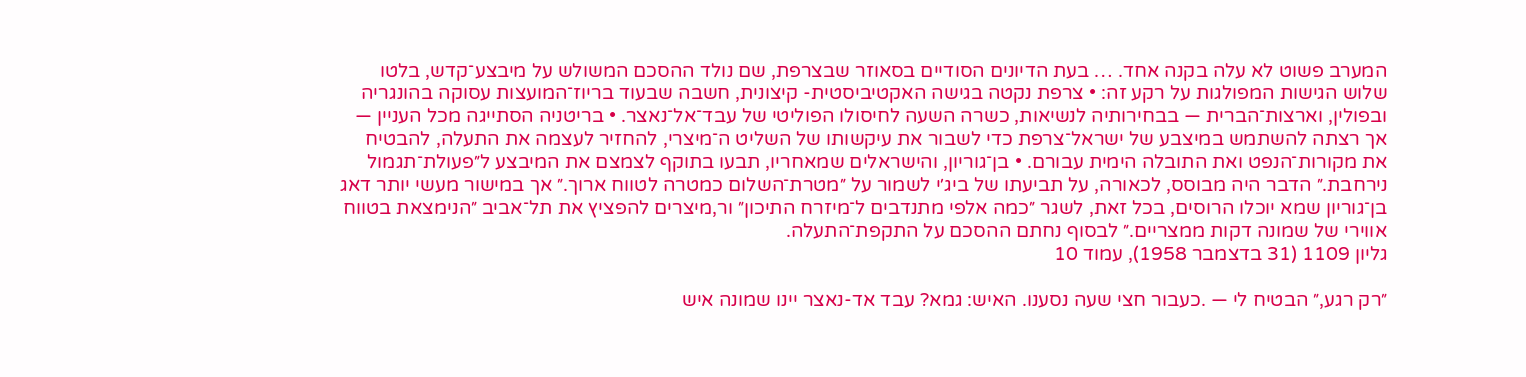המערב פשוט לא עלה בקנה אחד. … בעת הדיונים הסודיים בסאוזר שבצרפת, שם נולד ההסכם המשולש על מיבצע־קדש, בלטו שלוש הגישות המפולגות על רקע זה: • צרפת נקטה בגישה האקטיביסטית- קיצונית, חשבה שבעוד בריוז־המועצות עסוקה בהונגריה ובפולין, וארצות־הברית — בבחירותיה לנשיאות, כשרה השעה לחיסולו הפוליטי של עבד־אל־נאצר. • בריטניה הסתייגה מכל העניין — אך רצתה להשתמש במיצבע של ישראל־צרפת כדי לשבור את עיקשותו של השליט ה־מיצרי, להחזיר לעצמה את התעלה, להבטיח את מקורות־הנפט ואת התובלה הימית עבורם. • בן־גוריון, והישראלים שמאחריו, תבעו בתוקף לצמצם את המיבצע ל״פעולת־תגמול נירחבת.״ הדבר היה מבוסס, לכאורה, על תביעתו של ביג׳י לשמור על ״מטרת־השלום כמטרה לטווח ארוך.״ אך במישור מעשי יותר דאג בן־גוריון שמא יוכלו הרוסים, בכל זאת, לשגר ״כמה אלפי מתנדבים ל־מיזרח התיכון״ ור,מיצרים להפציץ את תל־אביב ״הנימצאת בטווח אווירי של שמונה דקות ממצריים.״ לבסוף נחתם ההסכם על התקפת־התעלה.
גליון 1109 (31 בדצמבר 1958), עמוד 10

״רק רגע,״ הבטיח לי — .כעבור חצי שעה נסענו. האיש: גמא? עבד אד-נאצר יינו שמונה איש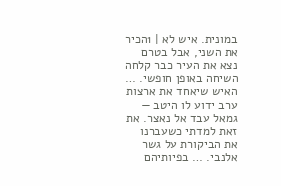במונית. איש לא | 1הכיר את השני, אבל בטרם נצא את העיר כבר קלחה השיחה באופן חופשי. … האיש שיאחד את ארצות ערב ידוע לו היטב — גמאל עבד אל נאצר. את זאת למדתי כשעברנו את הביקורת על גשר אלנבי. … בפיותיהם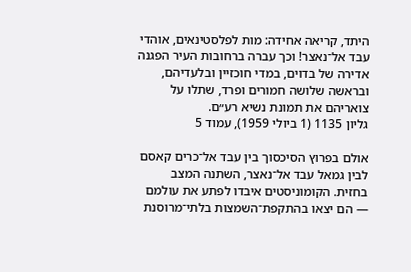היתד, קריאה אחידה: מות לפלסטינאים, אוהדי עבד אל־נאצר! וכך עברה ברחובות העיר הפגנה אדירה של בדוים, במדי חוכזיין ובלעדיהם, ובראשה שלושה חמורים ופרד, שתלו על צואריהם את תמונת נשיא רע״ם.
גליון 1135 (1 ביולי 1959), עמוד 5

אולם בפרוץ הסיכסוך בין עבד אל־כרים קאסם לבין גמאל עבד אל־נאצר, השתנה המצב בחזית. הקומוניסטים איבדו לפתע את עולמם — הם יצאו בהתקפת־השמצות בלתי־מרוסנת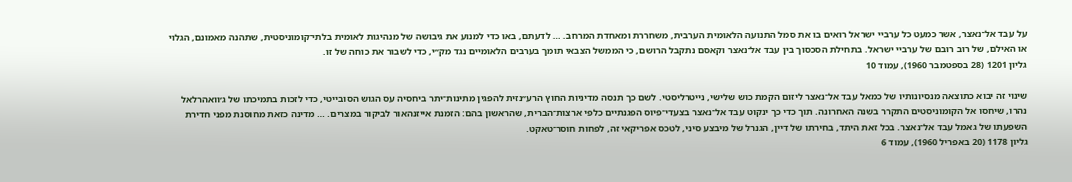על עבד אל־נאצר, אשר כמעט כל ערביי ישראל רואים בו את סמל התנועה הלאומית הערבית, משחררת ומאחדת המרחב. … לדעתם, באו כדי למנוע את גיבושה של מנהיגות לאומית בלתי־קומוניסטית, שתהנה מאמונם, הגלוי או האילם, של רוב רובם של ערביי ישראל. בתחילת הסכסוך בין עבד אל־נאצר וקאסם נתקבל הרושם, כי הממשל הצבאי תומך בערבים הלאומיים נגד מק״י, כדי לשבור את כוחה של זו.
גליון 1201 (28 בספטמבר 1960), עמוד 10

שינוי זה יבוא כתוצאה מנסיונותיו של כמאל עבד אל־נאצר ליזום הקמת כוש שלישי, נייטרליסטי. לשם כך תנסה מדיניות החוץ הרע״נזית להפגין מתינות־יתר ביחסיה עס הגוש הסובייטי, כדי לזכות בתמיכתו של ג׳וואהרלאל נהרו, שיחסו אל הקומוניסטים התקרר בשנה האחרונה. תוך כדי כך ינקוט עבד אל־נאצר בצעדי־פיוס הפגנתיים כלפי ארצות־הברית, שהראשון בהם: הזמנת אייזנהאור לביקור במצרים. … מדינה כזאת מחוסנת מפני חדירת השפעתו של גאמל עבד אל־נאצר. בכל זאת היתד, בחירתו של דיין, הגנרל של מיבצע סיני, לטכס אפריקאי זה, לפחות חוסר־טאקט.
גליון 1178 (20 באפריל 1960), עמוד 6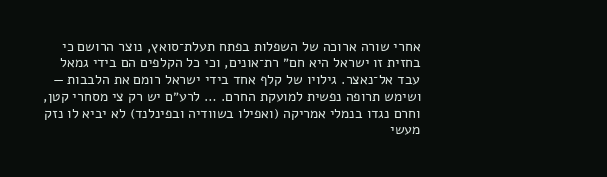אחרי שורה ארוכה של השפלות בפתח תעלת־סואץ, נוצר הרושם כי בחזית זו ישראל היא חם״ רת־אונים, וכי כל הקלפים הם בידי גמאל עבד אל־נאצר. גילויו של קלף אחד בידי ישראל רומם את הלבבות — ושימש תרופה נפשית למועקת החרם. … לרע״ם יש רק צי מסחרי קטן, וחרם נגדו בנמלי אמריקה (ואפילו בשוודיה ובפינלנד) לא יביא לו נזק מעשי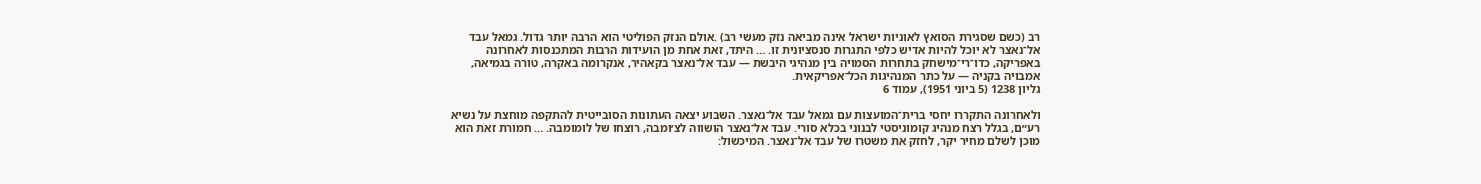רב (כשם שסגירת הסואץ לאוניות ישראל אינה מביאה נזק מעשי רב) .אולם הנזק הפוליטי הוא הרבה יותר גדול. גמאל עבד אל־נאצר לא יוכל להיות אדיש כלפי התגרות סנסציונית זו. … היתד, זאת אחת מן הועידות הרבות המתכנסות לאחרונה באפריקה, כדו־רי־מישחק בתחרות הסמויה בין מנהיגי היבשת — עבד אל־נאצר בקאהיר, אנקרומה באקרה, טורה בגמיאה, אמבויה בקניה — על כתר המנהיגות הכל־אפריקאית.
גליון 1238 (5 ביוני 1951), עמוד 6

ולאחרונה התקררו יחסי ברית־המועצות עם גמאל עבד אל־נאצר. השבוע יצאה העתונות הסובייטית להתקפה מוחצת על נשיא רע״ם, בגלל רצח מנהיג קומוניסטי לבנוני בכלא סורי. עבד אל־נאצר הושווה לצ׳ומבה, רוצחו של לומומבה. … חמורת זאת הוא מוכן לשלם מחיר יקר, לחזק את משטרו של עבד אל־נאצר. המיכשול: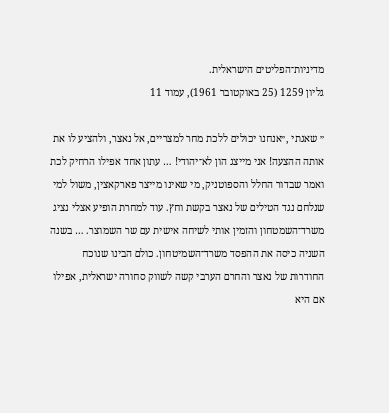מדיניות־הפליטים הישראלית.
גליון 1259 (25 באוקטובר 1961), עמוד 11

״ שאגתי ,״אנחנו יכולים ללכת מחר למצריים, אל נאצר, ולהציע לו את אותה ההצעה! אני מייצג הון לא־יהודי! … עתון אחד אפילו הרחיק לכת ואמר שבדור החלל והספוטניק, מי שאינו מייצר פארקאצין, משול למי שנלחם נגד הטילים של נאצר בקשת וחץ. עוד למחרת הופיע אצלי נציג משרד־השמטחון והזמין אותי לשיחה אישית עם שר השמוצר. … בשנה השניה כיסה את ההפסד משרד־השמיטחון. כולם הבינו שנוכח החודרות של נאצר והחרם הערבי קשה לשווק סחורה ישראלית, אפילו אם היא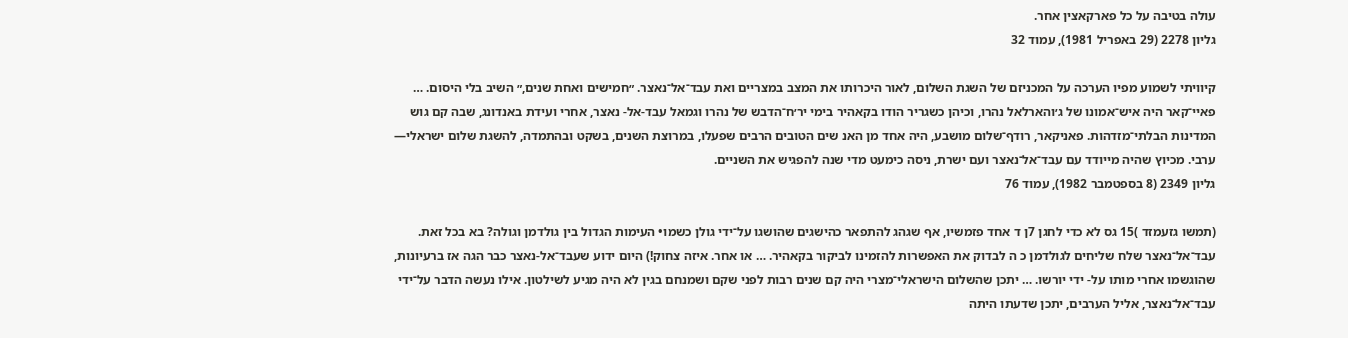עולה בטיבה על כל פארקאצין אחר.
גליון 2278 (29 באפריל 1981), עמוד 32

קיוויתי לשמוע מפיו הערכה על המכניזם של השגת השלום, לאור היכרותו את המצב במצריים ואת עבד־אל־נאצר. ״חמישים ואחת שנים,״ השיב בלי היסום. … פאיי־קאר היה איש־אמונו של ג׳והארלאל נהרו, וכיהן כשגריר הודו בקאהיר בימי יר׳ח־הדבש של נהרו וגמאל עבד-אל- נאצר, אחרי ועידת באנדונג, שבה קם גוש המדינות הבלתי־מזדהות. פאניקאר, רודף־שלום מושבע, היה אחד מן האנ שים הטובים הרבים שפעלו, במרוצת השנים, בשקט ובהתמדה, להשגת שלום ישראלי— ערבי. מכיוץ שהיה מייודד עם עבד־אל־נאצר ועם ישרת, ניסה כימעט מדי שנה להפגיש את השניים.
גליון 2349 (8 בספטמבר 1982), עמוד 76

(תמשו גזעמזד )15 גס לא כדי לחגן 7ן ד אחד פזמשיו, אף שגהג להתפאר כהישגים שהושגו על־ידי גולן כשמו• העימות הגדול בין גולדמן וגולה? בא בכל זאת. עבד־אל־נאצר שלח שליחים לגולדמן כ ה לבדוק את האפשרות להזמינו לביקור בקאהיר. … או אחר. איזה צחוק!) היום ידוע שעבד־אל-נאצר כבר הגה אז ברעיונות, שהוגשמו אחרי מותו על- ידי יורשו. … יתכן שהשלום הישראלי־מצרי היה קם שנים רבות לפני שקם ושמנחם בגין לא היה מגיע לשילטון. אילו נעשה הדבר על־ידי עבד־אל־נאצר, אליל הערבים, יתכן שדעתו היתה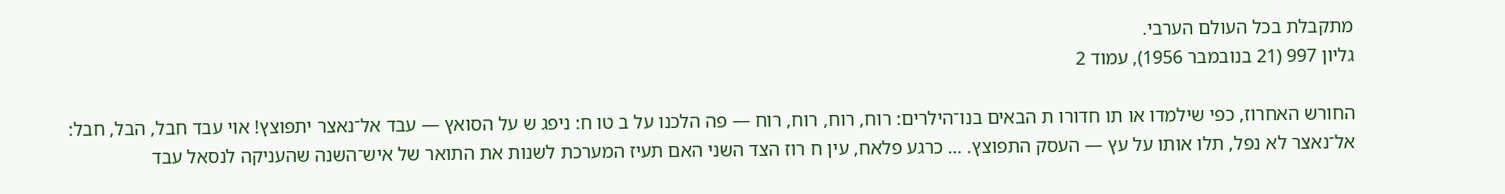מתקבלת בכל העולם הערבי.
גליון 997 (21 בנובמבר 1956), עמוד 2

החורש האחרוז, כפי שילמדו או תו חדורו ת הבאים בנו־הילרים: רוח, רוח, רוח, רוח — פה הלכנו על ב טו ח: ניפג ש על הסואץ — עבד אל־נאצר יתפוצץ! אוי עבד חבל, הבל, חבל: אל־נאצר לא נפל, תלו אותו על עץ — העסק התפוצץ. … כרגע פלאח, עין ח רוז הצד השני האם תעיז המערכת לשנות את התואר של איש־השנה שהעניקה לנסאל עבד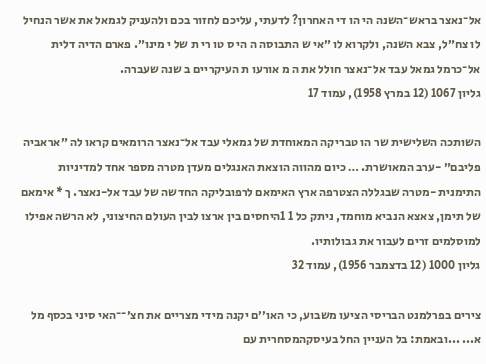אל־נאצר בראש־השנה הי הו די האחרון? לדעתי, עליכם לחזור בכם ולהעניק לגמאל את אשר הנחיל לו צח״ל, צבא השנה, ולקרוא לו ״אי ש התבוסה ה הי ס טו רי ת של י מינו״. פארם הדיה דלית אל־כרמל גמאל עבד אל־נאצר חולל את ה מ אורעו ת העיקריים ב שנה שעברה.
גליון 1067 (12 במרץ 1958), עמוד 17

השותכה השלישית שר הו טבריקה המאוחדת של גמאלי עבד אל־נאצר הרומאים קראו לה ״אראביה פליבם״ -ערב המאושרת. … כיום מהווה הוצאת האנגלים מעדן מטרה מספר אחד למדיניות התימנית -מטרה שבגללה הצטרפה ארץ האימאם לרפובליקה החדשה של עבד אל-נאצר. ך * אימאם של תימן, צאצא הנביא מוחמד, ניתק כל 1 1היחסים בין ארצו לבין העולם החיצוני, לא הרשה אפילו למוסלמים זרים לעבור את גבולותיו.
גליון 1000 (12 בדצמבר 1956), עמוד 32

צירים בפרלמנט הבריסי הציעו משבוע, כי האו׳׳ם יקנה מידי מצריים את חצ׳־־האי סיני בכסף מל א... ...ובאמת: בל העניין החל בעיסקהמסחרית עם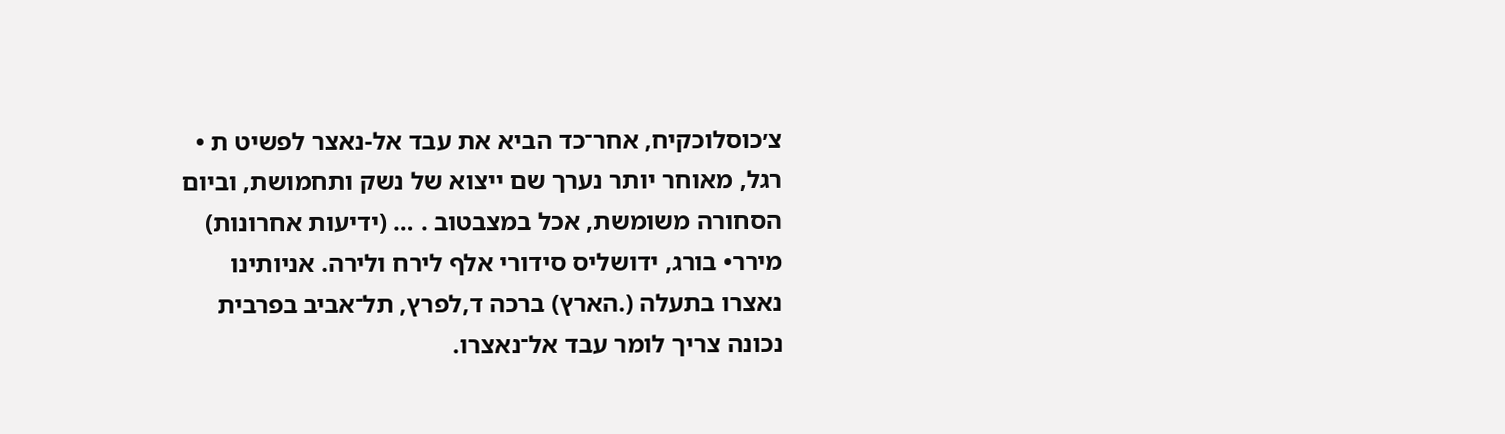צ׳כוסלוכקיח, אחר־כד הביא את עבד אל-נאצר לפשיט ת • רגל, מאוחר יותר נערך שם ייצוא של נשק ותחמושת, וביום הסחורה משומשת, אכל במצבטוב . … (ידיעות אחרונות) מירר• בורג, ידושליס סידורי אלף לירח ולירה. אניותינו נאצרו בתעלה (.הארץ) ברכה ד,לפרץ, תל־אביב בפרבית נכונה צריך לומר עבד אל־נאצרו.